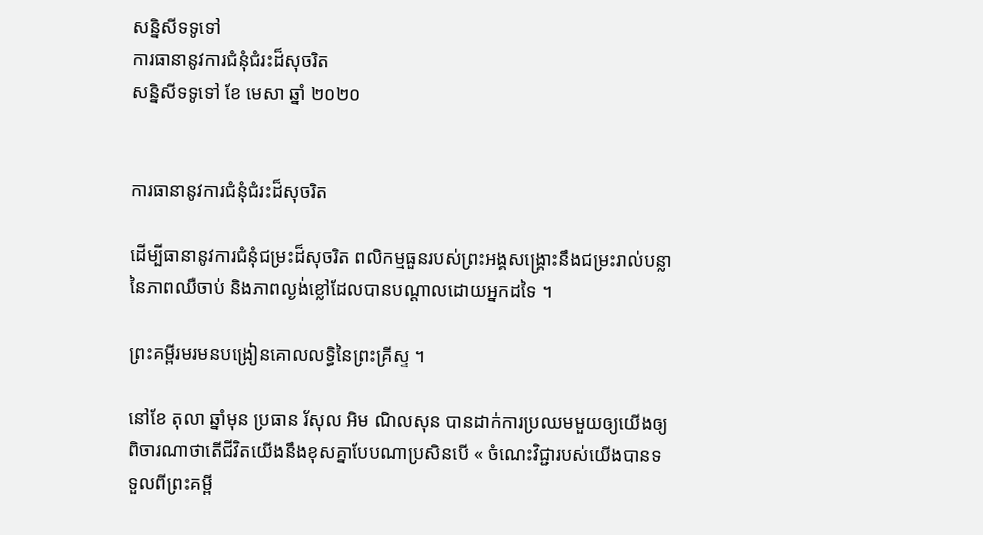សន្និសីទទូទៅ
ការធានានូវការជំនុំជំរះដ៏សុចរិត
សន្និសីទទូទៅ ខែ មេសា ឆ្នាំ ២០២០


ការធានានូវការជំនុំជំរះដ៏សុចរិត

ដើម្បីធានានូវការជំនុំជម្រះដ៏សុចរិត ពលិកម្មធួនរបស់ព្រះអង្គសង្គ្រោះនឹងជម្រះរាល់បន្លានៃភាពឈឺចាប់ និងភាពល្ងង់ខ្លៅដែលបានបណ្ដាលដោយអ្នកដទៃ ។

ព្រះគម្ពីរមរមនបង្រៀនគោលលទ្ធិនៃព្រះគ្រីស្ទ ។

នៅខែ តុលា ឆ្នាំមុន ប្រធាន រ័សុល អិម ណិលសុន បានដាក់ការប្រឈមមួយឲ្យយើងឲ្យពិចារណាថាតើជីវិតយើងនឹងខុសគ្នាបែបណាប្រសិនបើ « ចំណេះវិជ្ជារបស់យើងបានទទួលពីព្រះគម្ពី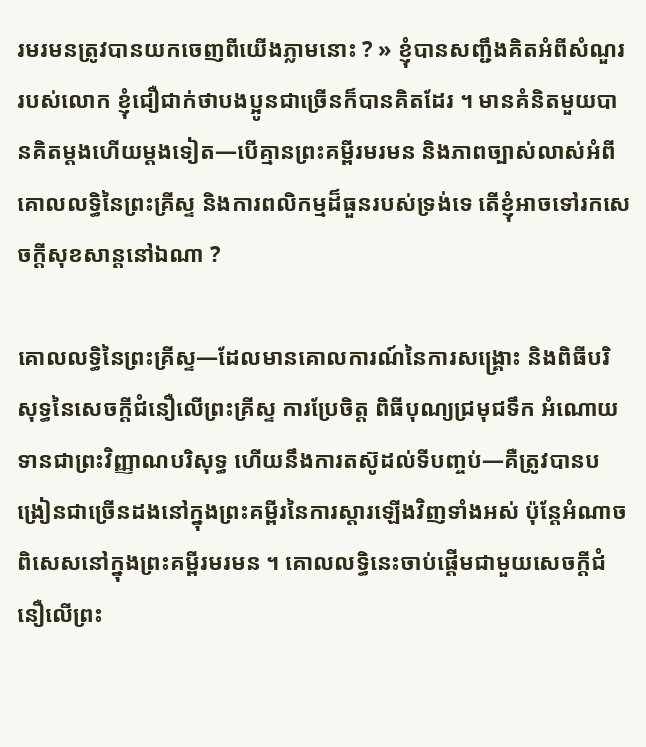រមរមនត្រូវបានយកចេញពីយើងភ្លាមនោះ ? » ខ្ញុំបានសញ្ជឹងគិតអំពីសំណួររបស់លោក ខ្ញុំជឿជាក់ថាបងប្អូនជាច្រើនក៏បានគិតដែរ ។ មានគំនិតមួយបានគិតម្តងហើយម្តងទៀត—បើគ្មានព្រះគម្ពីរមរមន និងភាពច្បាស់លាស់អំពីគោលលទ្ធិនៃព្រះគ្រីស្ទ និងការពលិកម្មដ៏ធួនរបស់ទ្រង់ទេ តើខ្ញុំអាចទៅរកសេចក្តីសុខសាន្តនៅឯណា ?

គោលលទ្ធិនៃព្រះគ្រីស្ទ—ដែលមានគោលការណ៍នៃការសង្រ្គោះ និងពិធីបរិសុទ្ធនៃសេចក្តីជំនឿលើព្រះគ្រីស្ទ ការប្រែចិត្ត ពិធីបុណ្យជ្រមុជទឹក អំណោយទានជាព្រះវិញ្ញាណបរិសុទ្ធ ហើយនឹងការតស៊ូដល់ទីបញ្ចប់—គឺត្រូវបានបង្រៀនជាច្រើនដងនៅក្នុងព្រះគម្ពីរនៃការស្តារឡើងវិញទាំងអស់ ប៉ុន្តែអំណាចពិសេសនៅក្នុងព្រះគម្ពីរមរមន ។ គោលលទ្ធិនេះចាប់ផ្តើមជាមួយសេចក្តីជំនឿលើព្រះ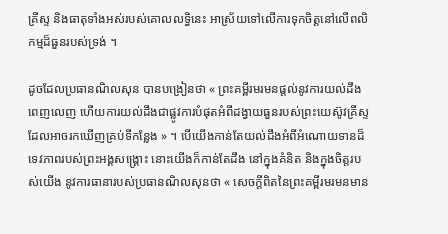គ្រីស្ទ និងធាតុទាំងអស់របស់គោលលទ្ធិនេះ អាស្រ័យទៅលើការទុកចិត្តនៅលើពលិកម្មដ៏ធួនរបស់ទ្រង់ ។

ដូចដែលប្រធានណិលសុន បានបង្រៀនថា « ព្រះគម្ពីរមរមនផ្ដល់នូវការយល់ដឹងពេញលេញ ហើយការយល់ដឹងជាផ្លូវការបំផុតអំពីដង្វាយធួនរបស់ព្រះយេស៊ូវគ្រីស្ទដែលអាចរកឃើញគ្រប់ទីកន្លែង » ។ បើយើងកាន់តែយល់ដឹងអំពីអំណោយទានដ៏ទេវភាពរបស់ព្រះអង្គសង្រ្គោះ នោះយើងក៏កាន់តែដឹង នៅក្នុងគំនិត និងក្នុងចិត្តរបស់យើង នូវការធានារបស់ប្រធានណិលសុនថា « សេចក្តីពិតនៃព្រះគម្ពីរមរមនមាន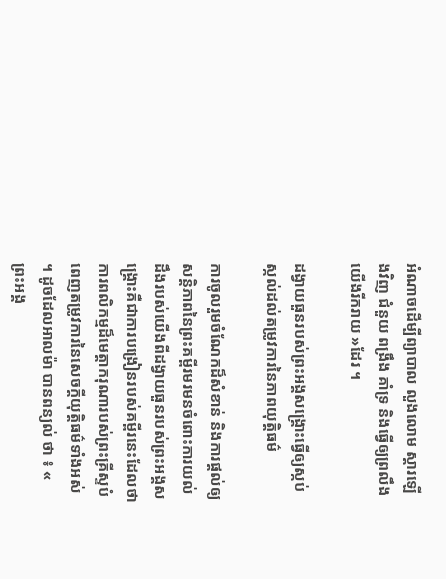អំណាចដើម្បីព្យាបាល លួងលោម ស្តារឡើងវិញ ជំនួយ ពង្រឹង គាំទ្រ និងធ្វើឲ្យព្រលឹងយើងរីករាយ »ដែរ ។

ដង្វាយធួនរបស់ព្រះអង្គសង្គ្រោះធ្វើឲ្យស្កប់ស្កល់ដល់តម្រូវការនៃភាពយុត្តិធម៌

ការចូលរួមចំណែកដ៏សំខាន់ និងការផ្តល់ឲ្យសន្តិភាពនៃព្រះគម្ពីរមរមនចំពោះការយល់ដឹងរបស់យើងពីដង្វាយធួនរបស់ព្រះអង្គសង្រ្គោះគឺជាការបង្រៀនរបស់គម្ពីរនេះដែលថា ការពលិកម្មដ៏មេត្តាករុណារបស់ព្រះគ្រីស្ទបំពេញតម្រូវការនៃសេចក្តីយុត្តិធម៌ទាំងអស់ ។ ដូចដែលអាលម៉ា បានពន្យល់ ថា ៖ « ព្រះអង្គ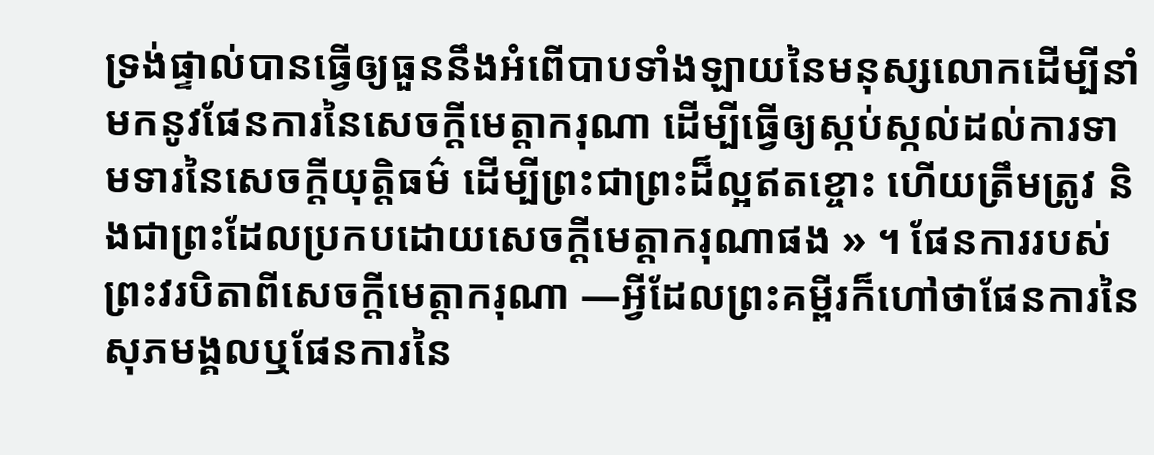ទ្រង់ផ្ទាល់បានធ្វើឲ្យធួននឹងអំពើបាបទាំងឡាយនៃមនុស្សលោកដើម្បីនាំមកនូវផែនការនៃសេចក្ដីមេត្តាករុណា ដើម្បីធ្វើឲ្យស្កប់ស្កល់ដល់ការទាមទារនៃសេចក្ដីយុត្តិធម៌ ដើម្បីព្រះជាព្រះដ៏ល្អឥតខ្ចោះ ហើយត្រឹមត្រូវ និងជាព្រះដែលប្រកបដោយសេចក្ដីមេត្តាករុណាផង » ។ ផែនការរបស់ព្រះវរបិតាពីសេចក្តីមេត្តាករុណា —អ្វីដែលព្រះគម្ពីរក៏ហៅថាផែនការនៃសុភមង្គលឬផែនការនៃ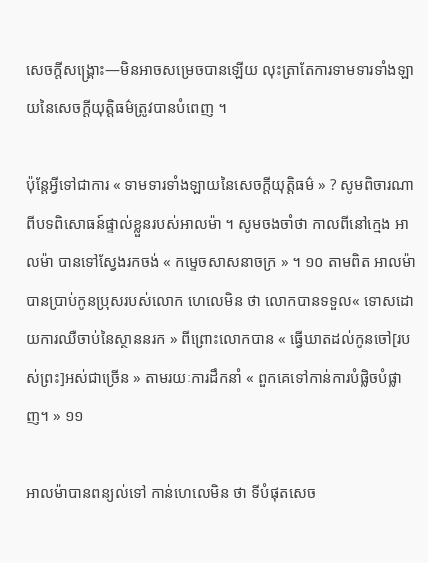សេចក្តីសង្រ្គោះ—មិនអាចសម្រេចបានឡើយ លុះត្រាតែការទាមទារទាំងឡាយនៃសេចក្តីយុត្តិធម៌ត្រូវបានបំពេញ ។

ប៉ុន្តែអ្វីទៅជាការ « ទាមទារទាំងឡាយនៃសេចក្ដីយុត្តិធម៌ » ? សូមពិចារណាពីបទពិសោធន៍ផ្ទាល់ខ្លួនរបស់អាលម៉ា ។ សូមចងចាំថា កាលពីនៅក្មេង អាលម៉ា បានទៅស្វែងរកចង់ « កម្ទេចសាសនាចក្រ » ។ ១០ តាមពិត អាលម៉ា បានប្រាប់កូនប្រុសរបស់លោក ហេលេមិន ថា លោកបានទទួល« ទោសដោយការឈឺចាប់នៃស្ថាននរក » ពីព្រោះលោកបាន « ធ្វើឃាតដល់កូនចៅ[របស់ព្រះ]អស់ជាច្រើន » តាមរយៈការដឹកនាំ « ពួកគេទៅកាន់ការបំផ្លិចបំផ្លាញ។ » ១១

អាលម៉ាបានពន្យល់ទៅ កាន់ហេលេមិន ថា ទីបំផុតសេច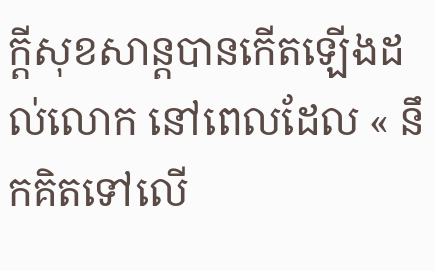ក្តីសុខសាន្តបានកើតឡើងដល់លោក នៅពេលដែល « នឹកគិតទៅលើ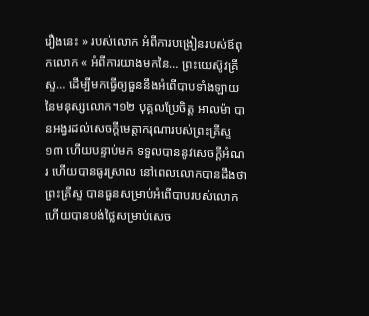រឿងនេះ » របស់លោក អំពីការបង្រៀនរបស់ឪពុកលោក « អំពីការយាងមកនៃ… ព្រះយេស៊ូវគ្រីស្ទ… ដើម្បីមកធ្វើឲ្យធួននឹងអំពើបាបទាំងឡាយនៃមនុស្សលោក។១២ បុគ្គលប្រែចិត្ត អាលម៉ា បានអង្វរដល់សេចក្តីមេត្តាករុណារបស់ព្រះគ្រីស្ទ ១៣ ហើយបន្ទាប់មក ទទួលបាននូវសេចក្តីអំណរ ហើយបានធូរស្រាល នៅពេលលោកបានដឹងថា ព្រះគ្រីស្ទ បានធួនសម្រាប់អំពើបាបរបស់លោក ហើយបានបង់ថ្លៃសម្រាប់សេច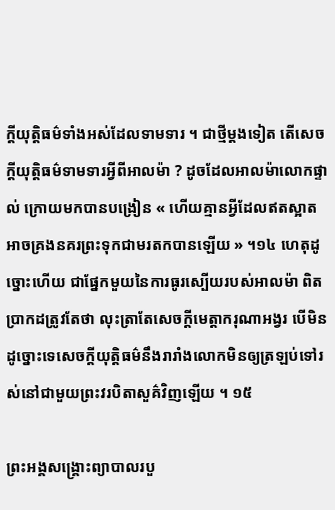ក្តីយុត្តិធម៌ទាំងអស់ដែលទាមទារ ។ ជាថ្មីម្តងទៀត តើសេចក្តីយុត្តិធម៌ទាមទារអ្វីពីអាលម៉ា ? ដូចដែលអាលម៉ាលោកផ្ទាល់ ក្រោយមកបានបង្រៀន « ហើយគ្មានអ្វីដែលឥតស្អាត អាចគ្រងនគរព្រះទុកជាមរតកបានឡើយ » ។១៤ ហេតុដូច្នោះហើយ ជាផ្នែកមួយនៃការធូរស្បើយរបស់អាលម៉ា ពិតប្រាកដត្រូវតែថា លុះត្រាតែសេចក្តីមេត្តាករុណាអង្វរ បើមិនដូច្នោះទេសេចក្តីយុត្តិធម៌នឹងរារាំងលោកមិនឲ្យត្រឡប់ទៅរស់នៅជាមួយព្រះវរបិតាសួគ៌វិញឡើយ ។ ១៥

ព្រះអង្គសង្គ្រោះព្យាបាលរបួ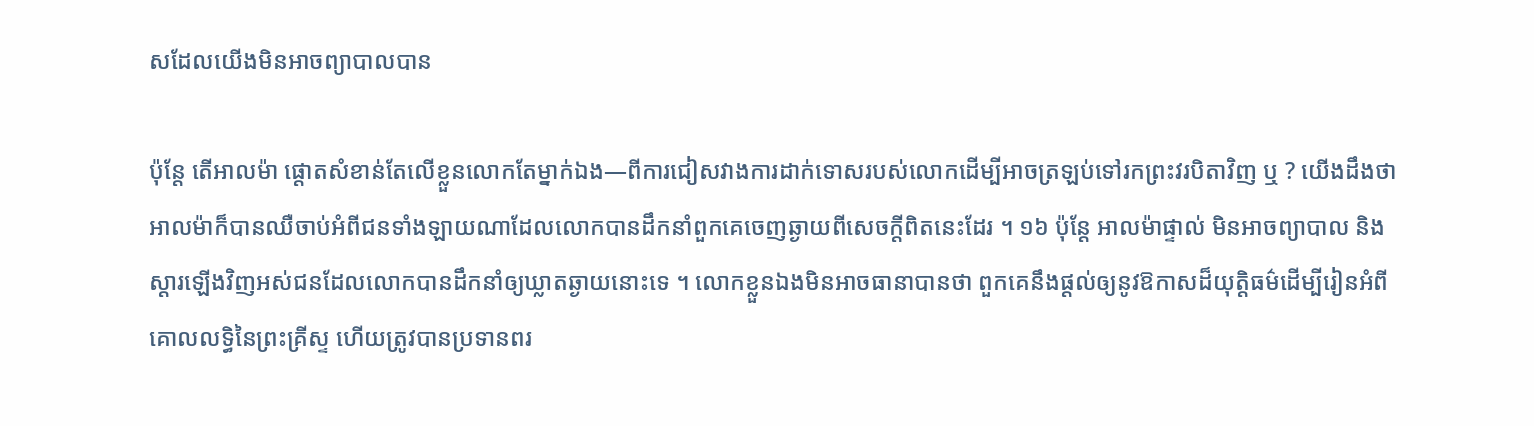សដែលយើងមិនអាចព្យាបាលបាន

ប៉ុន្តែ តើអាលម៉ា ផ្តោតសំខាន់តែលើខ្លួនលោកតែម្នាក់ឯង—ពីការជៀសវាងការដាក់ទោសរបស់លោកដើម្បីអាចត្រឡប់ទៅរកព្រះវរបិតាវិញ ឬ ? យើងដឹងថា អាលម៉ាក៏បានឈឺចាប់អំពីជនទាំងឡាយណាដែលលោកបានដឹកនាំពួកគេចេញឆ្ងាយពីសេចក្តីពិតនេះដែរ ។ ១៦ ប៉ុន្តែ អាលម៉ាផ្ទាល់ មិនអាចព្យាបាល និងស្តារឡើងវិញអស់ជនដែលលោកបានដឹកនាំឲ្យឃ្លាតឆ្ងាយនោះទេ ។ លោកខ្លួនឯងមិនអាចធានាបានថា ពួកគេនឹងផ្តល់ឲ្យនូវឱកាសដ៏យុត្តិធម៌ដើម្បីរៀនអំពីគោលលទ្ធិនៃព្រះគ្រីស្ទ ហើយត្រូវបានប្រទានពរ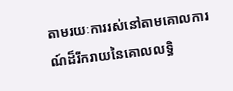តាមរយៈការរស់នៅតាមគោលការណ៍ដ៏រីករាយនៃគោលលទ្ធិ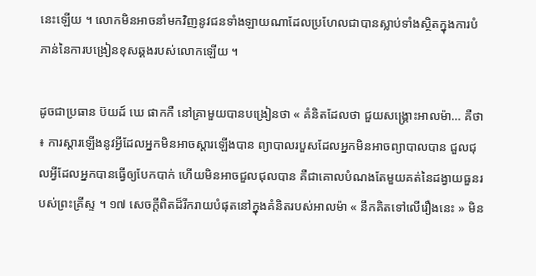នេះឡើយ ។ លោកមិនអាចនាំមកវិញនូវជនទាំងឡាយណាដែលប្រហែលជាបានស្លាប់ទាំងស្ថិតក្នុងការបំភាន់នៃការបង្រៀនខុសឆ្គងរបស់លោកឡើយ ។

ដូចជាប្រធាន ប៊យដ៍ ឃេ ផាកកឺ នៅគ្រាមួយបានបង្រៀនថា « គំនិតដែលថា ជួយសង្រ្គោះអាលម៉ា… គឺថា ៖ ការស្ដារឡើងនូវអ្វីដែលអ្នកមិនអាចស្ដារឡើងបាន ព្យាបាលរបួសដែលអ្នកមិនអាចព្យាបាលបាន ជួលជុលអ្វីដែលអ្នកបានធ្វើឲ្យបែកបាក់ ហើយមិនអាចជួលជុលបាន គឺជាគោលបំណងតែមួយគត់នៃដង្វាយធួនរបស់ព្រះគ្រីស្ទ ។ ១៧ សេចក្តីពិតដ៏រីករាយបំផុតនៅក្នុងគំនិតរបស់អាលម៉ា « នឹកគិតទៅលើរឿងនេះ » មិន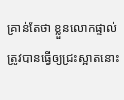គ្រាន់តែថា ខ្លួនលោកផ្ទាល់ត្រូវបានធ្វើឲ្យជ្រះស្អាតនោះ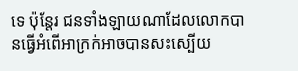ទេ ប៉ុន្តែរ ជនទាំងឡាយណាដែលលោកបានធ្វើអំពើអាក្រក់អាចបានសះស្បើយ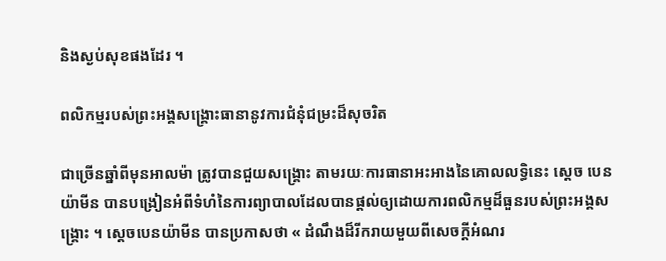និងស្ងប់សុខផងដែរ ។

ពលិកម្មរបស់ព្រះអង្គសង្គ្រោះធានានូវការជំនុំជម្រះដ៏សុចរិត

ជាច្រើនឆ្នាំពីមុនអាលម៉ា ត្រូវបានជួយសង្រ្គោះ តាមរយៈការធានាអះអាងនៃគោលលទ្ធិនេះ ស្តេច បេនយ៉ាមីន បានបង្រៀនអំពីទំហំនៃការព្យាបាលដែលបានផ្តល់ឲ្យដោយការពលិកម្មដ៏ធួនរបស់ព្រះអង្គសង្រ្គោះ ។ ស្តេចបេនយ៉ាមីន បានប្រកាសថា « ដំណឹងដ៏រីករាយមួយពីសេចក្ដីអំណរ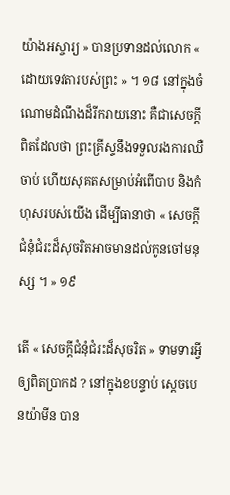យ៉ាងអស្ចារ្យ » បានប្រទានដល់លោក « ដោយទេវតារបស់ព្រះ » ។ ១៨ នៅក្នុងចំណោមដំណឹងដ៏រីករាយនោះ គឺជាសេចក្តីពិតដែលថា ព្រះគ្រីស្ទនឹងទទួលរងការឈឺចាប់ ហើយសុគតសម្រាប់អំពើបាប និងកំហុសរបស់យើង ដើម្បីធានាថា « សេចក្ដីជំនុំជំរះដ៏សុចរិតអាចមានដល់កូនចៅមនុស្ស ។ » ១៩

តើ « សេចក្តីជំនុំជំរះដ៏សុចរិត » ទាមទារអ្វីឲ្យពិតប្រាកដ ? នៅក្នុងខបន្ទាប់ ស្តេចបេនយ៉ាមីន បាន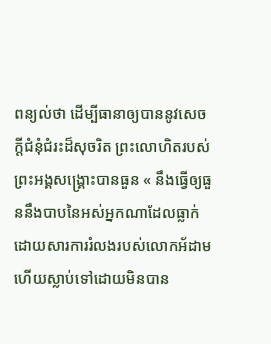ពន្យល់ថា ដើម្បីធានាឲ្យបាននូវសេចក្តីជំនុំជំរះដ៏សុចរិត ព្រះលោហិតរបស់ព្រះអង្គសង្រ្គោះបានធួន « នឹងធ្វើឲ្យធួននឹងបាបនៃអស់អ្នកណាដែលធ្លាក់ ដោយសារការរំលងរបស់លោកអ័ដាម ហើយស្លាប់ទៅដោយមិនបាន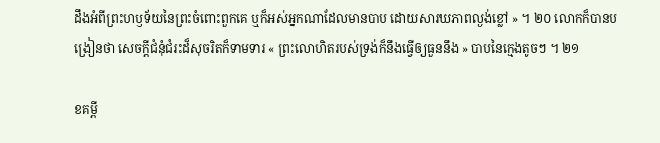ដឹងអំពីព្រះហឫទ័យនៃព្រះចំពោះពួកគេ ឬក៏អស់អ្នកណាដែលមានបាប ដោយសារឃភាពល្ងង់ខ្លៅ » ។ ២០ លោកក៏បានបង្រៀនថា សេចក្តីជំនុំជំរះដ៏សុចរិតក៏ទាមទារ « ព្រះលោហិតរបស់ទ្រង់ក៏នឹងធ្វើឲ្យធួននឹង » បាបនៃក្មេងតូចៗ ។ ២១

ខគម្ពី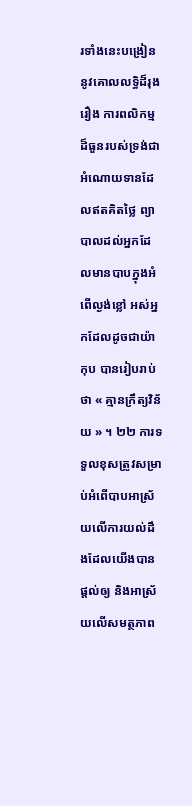រទាំងនេះបង្រៀននូវគោលលទ្ធិដ៏រុងរឿង ការពលិកម្មដ៏ធួនរបស់ទ្រង់ជាអំណោយទានដែលឥតគិតថ្លៃ ព្យាបាលដល់អ្នកដែលមានបាបក្នុងអំពើល្ងង់ខ្លៅ អស់អ្នកដែលដូចជាយ៉ាកុប បានរៀបរាប់ថា « គ្មានក្រឹត្យវិន័យ » ។ ២២ ការទទួលខុសត្រូវសម្រាប់អំពើបាបអាស្រ័យលើការយល់ដឹងដែលយើងបានផ្តល់ឲ្យ និងអាស្រ័យលើសមត្ថភាព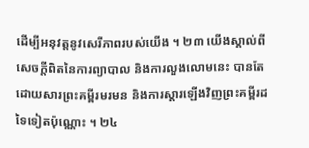ដើម្បីអនុវត្តនូវសេរីភាពរបស់យើង ។ ២៣ យើងស្គាល់ពីសេចក្តីពិតនៃការព្យាបាល និងការលួងលោមនេះ បានតែដោយសារព្រះគម្ពីរមរមន និងការស្តារឡើងវិញព្រះគម្ពីរដទៃទៀតប៉ុណ្ណោះ ។ ២៤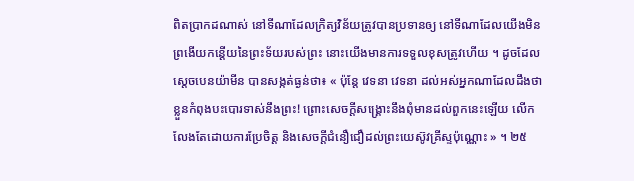ពិតប្រាកដណាស់ នៅទីណាដែលក្រិត្យវិន័យត្រូវបានប្រទានឲ្យ នៅទីណាដែលយើងមិនព្រងើយកន្តើយនៃព្រះទ័យរបស់ព្រះ នោះយើងមានការទទួលខុសត្រូវហើយ ។ ដូចដែលស្តេចបេនយ៉ាមីន បានសង្កត់ធ្ងន់ថា៖ « ប៉ុន្តែ វេទនា វេទនា ដល់អស់អ្នកណាដែលដឹងថាខ្លួនកំពុងបះបោរទាស់នឹងព្រះ! ព្រោះសេចក្ដីសង្គ្រោះនឹងពុំមានដល់ពួកនេះឡើយ លើកលែងតែដោយការប្រែចិត្ត និងសេចក្ដីជំនឿជឿដល់ព្រះយេស៊ូវគ្រីស្ទប៉ុណ្ណោះ » ។ ២៥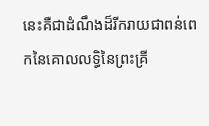នេះគឺជាដំណឹងដ៏រីករាយជាពន់ពេកនៃគោលលទ្ធិនៃព្រះគ្រី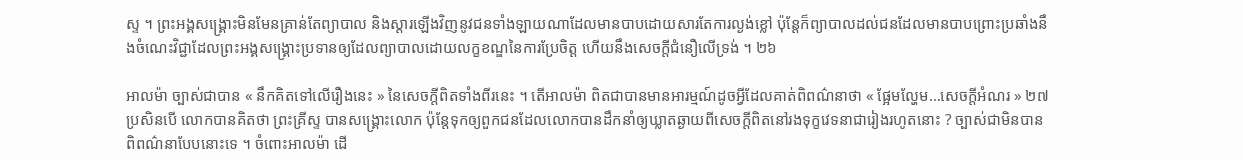ស្ទ ។ ព្រះអង្គសង្គ្រោះមិនមែនគ្រាន់តែព្យាបាល និងស្តារឡើងវិញនូវជនទាំងឡាយណាដែលមានបាបដោយសារតែការល្ងង់ខ្លៅ ប៉ុន្តែក៏ព្យាបាលដល់ជនដែលមានបាបព្រោះប្រឆាំងនឹងចំណេះវិជ្ជាដែលព្រះអង្គសង្រ្គោះប្រទានឲ្យដែលព្យាបាលដោយលក្ខខណ្ឌនៃការប្រែចិត្ត ហើយនឹងសេចក្តីជំនឿលើទ្រង់ ។ ២៦

អាលម៉ា ច្បាស់ជាបាន « នឹកគិតទៅលើរឿងនេះ » នៃសេចក្តីពិតទាំងពីរនេះ ។ តើអាលម៉ា ពិតជាបានមានអារម្មណ៍ដូចអ្វីដែលគាត់ពិពណ៌នាថា « ផ្អែមល្ហែម…សេចក្ដីអំណរ » ២៧ ប្រសិនបើ លោកបានគិតថា ព្រះគ្រីស្ទ បានសង្គ្រោះលោក ប៉ុន្តែទុកឲ្យពួកជនដែលលោកបានដឹកនាំឲ្យឃ្លាតឆ្ងាយពីសេចក្តីពិតនៅរងទុក្ខវេទនាជារៀងរហូតនោះ ? ច្បាស់ជាមិនបានពិពណ៌នាបែបនោះទេ ។ ចំពោះអាលម៉ា ដើ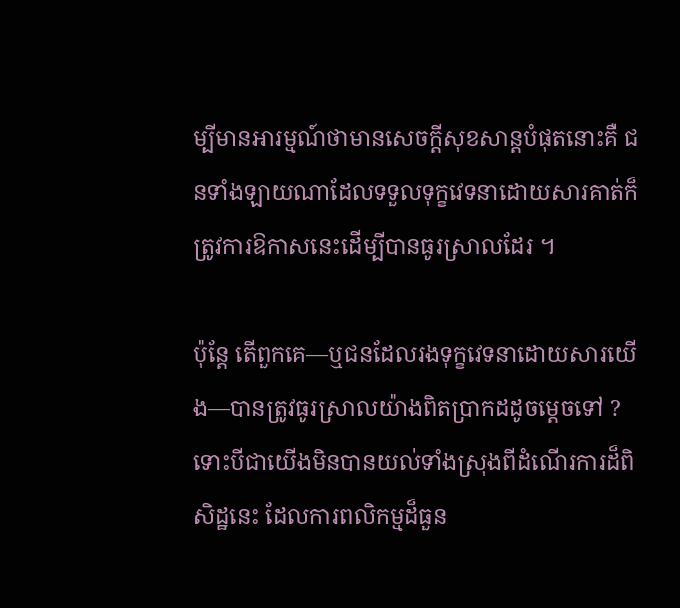ម្បីមានអារម្មណ៍ថាមានសេចក្តីសុខសាន្តបំផុតនោះគឺ ជនទាំងឡាយណាដែលទទួលទុក្ខវេទនាដោយសារគាត់ក៏ត្រូវការឱកាសនេះដើម្បីបានធូរស្រាលដែរ ។

ប៉ុន្តែ តើពួកគេ—ឬជនដែលរងទុក្ខវេទនាដោយសារយើង—បានត្រូវធូរស្រាលយ៉ាងពិតប្រាកដដូចម្តេចទៅ ? ទោះបីជាយើងមិនបានយល់ទាំងស្រុងពីដំណើរការដ៏ពិសិដ្ឋនេះ ដែលការពលិកម្មដ៏ធួន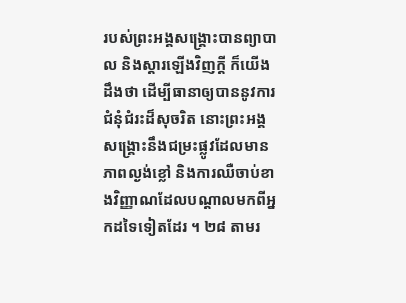របស់ព្រះអង្គសង្រ្គោះបានព្យាបាល និងស្តារឡើងវិញក្តី ក៏យើងដឹងថា ដើម្បីធានាឲ្យបាននូវការជំនុំជំរះដ៏សុចរិត នោះព្រះអង្គសង្រ្គោះនឹងជម្រះផ្លូវដែលមានភាពល្ងង់ខ្លៅ និងការឈឺចាប់ខាងវិញ្ញាណដែលបណ្តាលមកពីអ្នកដទៃទៀតដែរ ។ ២៨ តាមរ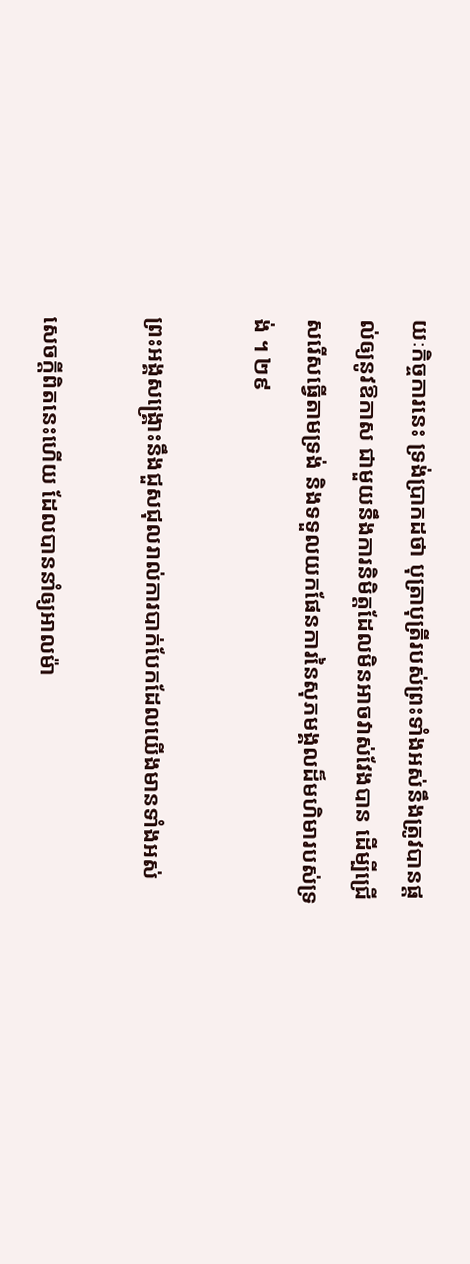យៈកិច្ចការនេះ ទ្រង់ប្រាកដថា បុត្រាបុត្រីរបស់ព្រះទាំងអស់នឹងត្រូវបានផ្តល់ឲ្យនូវឱកាស ជាមួយនឹងការនិមិត្តដែលមិនអាចវាស់វែងបាន ដើម្បីជ្រើសរើសធ្វើតាមទ្រង់ និងទទួលយកផែនការនៃសុភមង្គលដ៏មហិមារបស់ទ្រង់ ។ ២៩

ព្រះអង្គសង្គ្រោះនឹងជួសជុលរាល់ការបាក់បែកដែលយើងមានទាំងអស់

សេចក្តីពិតនេះហើយ ដែលបាននាំឲ្យអាលម៉ា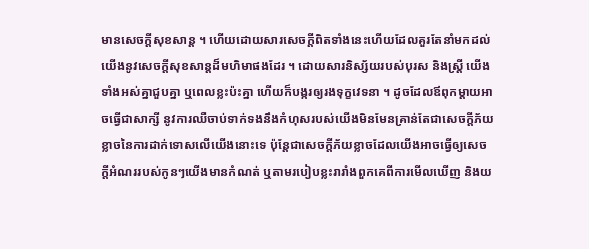មានសេចក្តីសុខសាន្ត ។ ហើយដោយសារសេចក្តីពិតទាំងនេះហើយដែលគួរតែនាំមកដល់យើងនូវសេចក្តីសុខសាន្តដ៏មហិមាផងដែរ ។ ដោយសារនិស្ស័យរបស់បុរស និងស្រ្តី យើងទាំងអស់គ្នាជួបគ្នា ឬពេលខ្លះប៉ះគ្នា ហើយក៏បង្ករឲ្យរងទុក្ខវេទនា ។ ដូចដែលឪពុកម្តាយអាចធ្វើជាសាក្សី នូវការឈឺចាប់ទាក់ទងនឹងកំហុសរបស់យើងមិនមែនគ្រាន់តែជាសេចក្តីភ័យខ្លាចនៃការដាក់ទោសលើយើងនោះទេ ប៉ុន្តែជាសេចក្តីភ័យខ្លាចដែលយើងអាចធ្វើឲ្យសេចក្តីអំណររបស់កូនៗយើងមានកំណត់ ឬតាមរបៀបខ្លះរារាំងពួកគេពីការមើលឃើញ និងយ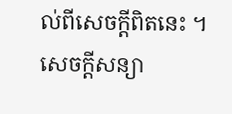ល់ពីសេចក្តីពិតនេះ ។ សេចក្តីសន្យា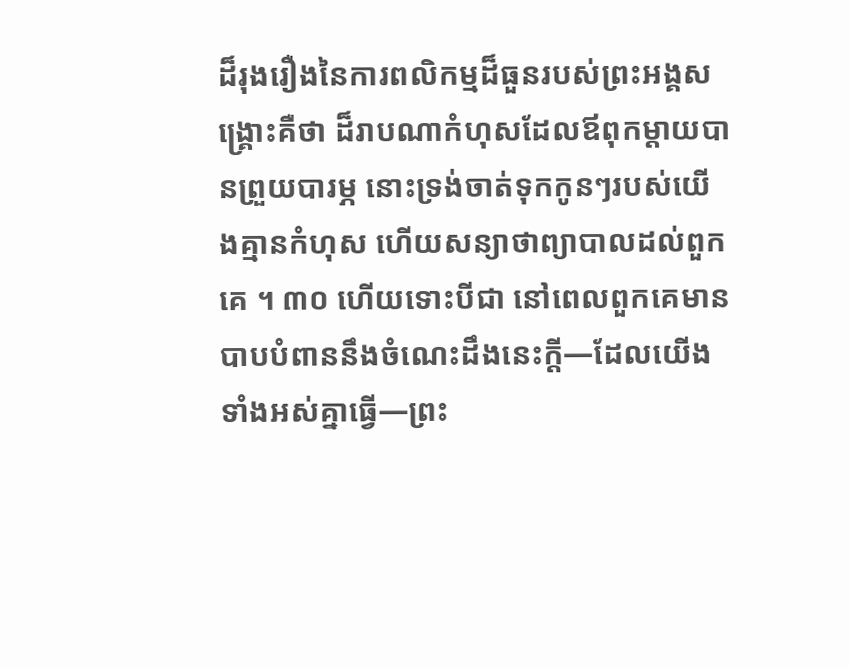ដ៏រុងរឿងនៃការពលិកម្មដ៏ធួនរបស់ព្រះអង្គសង្រ្គោះគឺថា ដ៏រាបណាកំហុសដែលឪពុកម្តាយបានព្រួយបារម្ភ នោះទ្រង់ចាត់ទុកកូនៗរបស់យើងគ្មានកំហុស ហើយសន្យាថាព្យាបាលដល់ពួកគេ ។ ៣០ ហើយទោះបីជា នៅពេលពួកគេមានបាបបំពាននឹងចំណេះដឹងនេះក្តី—ដែលយើងទាំងអស់គ្នាធ្វើ—ព្រះ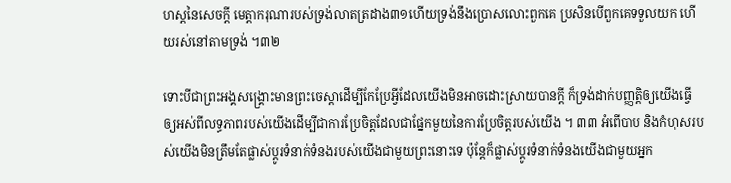ហស្តនៃសេចក្តី មេត្តាករុណារបស់ទ្រង់លាតត្រដាង៣១ហើយទ្រង់នឹងប្រោសលោះពួកគេ ប្រសិនបើពួកគេទទួលយក ហើយរស់នៅតាមទ្រង់ ។៣២

ទោះបីជាព្រះអង្គសង្រ្គោះមានព្រះចេស្តាដើម្បីកែប្រែអ្វីដែលយើងមិនអាចដោះស្រាយបានក្តី ក៏ទ្រង់ដាក់បញ្ញត្តិឲ្យយើងធ្វើឲ្យអស់ពីលទ្ធភាពរបស់យើងដើម្បីជាការប្រែចិត្តដែលជាផ្នែកមួយនៃការប្រែចិត្តរបស់យើង ។ ៣៣ អំពើបាប និងកំហុសរបស់យើងមិនត្រឹមតែផ្លាស់ប្តូរទំនាក់ទំនងរបស់យើងជាមួយព្រះនោះទេ ប៉ុន្តែក៏ផ្លាស់ប្តូរទំនាក់ទំនងយើងជាមួយអ្នក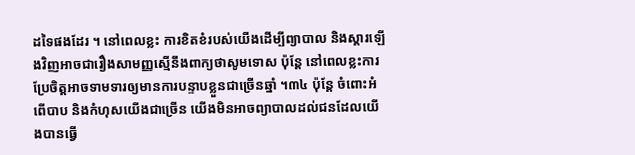ដទៃផងដែរ ។ នៅពេលខ្លះ ការខិតខំរបស់យើងដើម្បីព្យាបាល និងស្តារឡើងវិញអាចជារឿងសាមញ្ញស្មើនឹងពាក្យថាសូមទោស ប៉ុន្តែ នៅពេលខ្លះការប្រែចិត្តអាចទាមទារឲ្យមានការបន្ទាបខ្លួនជាច្រើនឆ្នាំ ។៣៤ ប៉ុន្តែ ចំពោះអំពើបាប និងកំហុសយើងជាច្រើន យើងមិនអាចព្យាបាលដល់ជនដែលយើងបានធ្វើ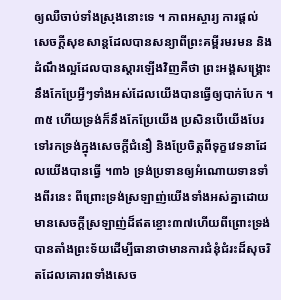ឲ្យឈឺចាប់ទាំងស្រុងនោះទេ ។ ភាពអស្ចារ្យ ការផ្តល់សេចក្តីសុខសាន្តដែលបានសន្យាពីព្រះគម្ពីរមរមន និងដំណឹងល្អដែលបានស្តារឡើងវិញគឺថា ព្រះអង្គសង្រ្គោះនឹងកែប្រែអ្វីៗទាំងអស់ដែលយើងបានធ្វើឲ្យបាក់បែក ។៣៥ ហើយទ្រង់ក៏នឹងកែប្រែយើង ប្រសិនបើយើងបែរទៅរកទ្រង់ក្នុងសេចក្តីជំនឿ និងប្រែចិត្តពីទុក្ខវេទនាដែលយើងបានធ្វើ ។៣៦ ទ្រង់ប្រទានឲ្យអំណោយទានទាំងពីរនេះ ពីព្រោះទ្រង់ស្រឡាញ់យើងទាំងអស់គ្នាដោយមានសេចក្តីស្រឡាញ់ដ៏ឥតខ្ចោះ៣៧ហើយពីព្រោះទ្រង់បានតាំងព្រះទ័យដើម្បីធានាថាមានការជំនុំជំរះដ៏សុចរិតដែលគោរពទាំងសេច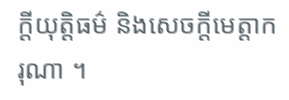ក្តីយុត្តិធម៌ និងសេចក្តីមេត្តាករុណា ។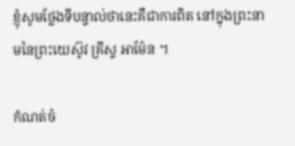ខ្ញុំសូមថ្លែងទីបន្ទាល់ថានេះគឺជាការពិត នៅក្នុងព្រះនាមនៃព្រះយេស៊ូវ គ្រីស្ទ អាម៉ែន ។

កំណត់ចំ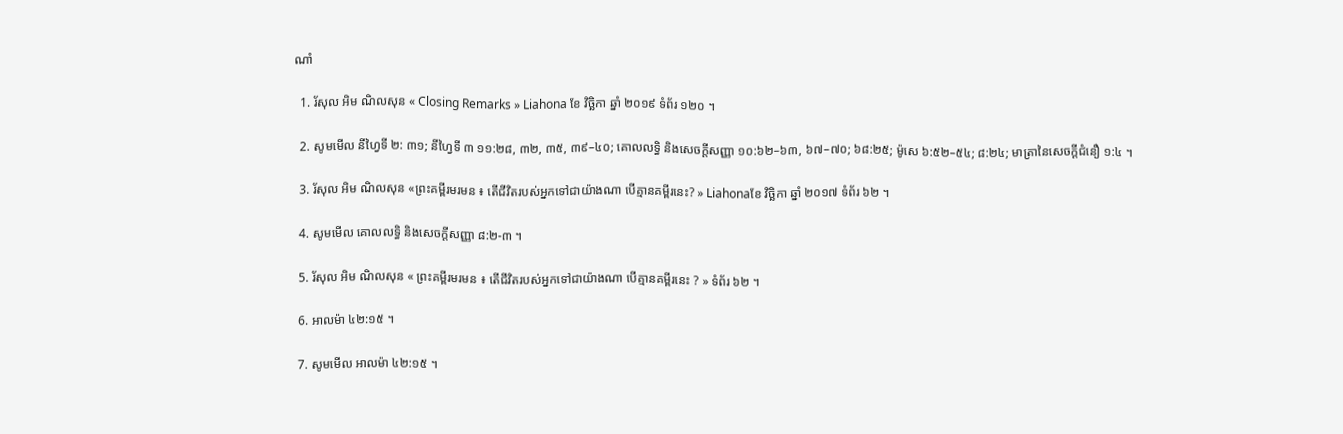ណាំ

  1. រ័សុល អិម ណិលសុន « Closing Remarks » Liahona ខែ វិច្ឆិកា ឆ្នាំ ២០១៩ ទំព័រ ១២០ ។

  2. សូមមើល នីហ្វៃទី ២: ៣១; នីហ្វៃទី ៣ ១១:២៨, ៣២, ៣៥, ៣៩–៤០; គោលលទ្ធិ និងសេចក្តីសញ្ញា ១០:៦២–៦៣, ៦៧–៧០; ៦៨:២៥; ម៉ូសេ ៦:៥២–៥៤; ៨:២៤; មាត្រានៃសេចក្តីជំនឿ ១:៤ ។

  3. រ័សុល អិម ណិលសុន «ព្រះគម្ពីរមរមន ៖ តើជីវិតរបស់អ្នកទៅជាយ៉ាងណា បើគ្មានគម្ពីរនេះ? » Liahonaខែ វិច្ឆិកា ឆ្នាំ ២០១៧ ទំព័រ ៦២ ។

  4. សូមមើល គោលលទ្ធិ និងសេចក្ដីសញ្ញា ៨:២-៣ ។

  5. រ័សុល អិម ណិលសុន « ព្រះគម្ពីរមរមន ៖ តើជីវិតរបស់អ្នកទៅជាយ៉ាងណា បើគ្មានគម្ពីរនេះ ? » ទំព័រ ៦២ ។

  6. អាលម៉ា ៤២:១៥ ។

  7. សូមមើល អាលម៉ា ៤២:១៥ ។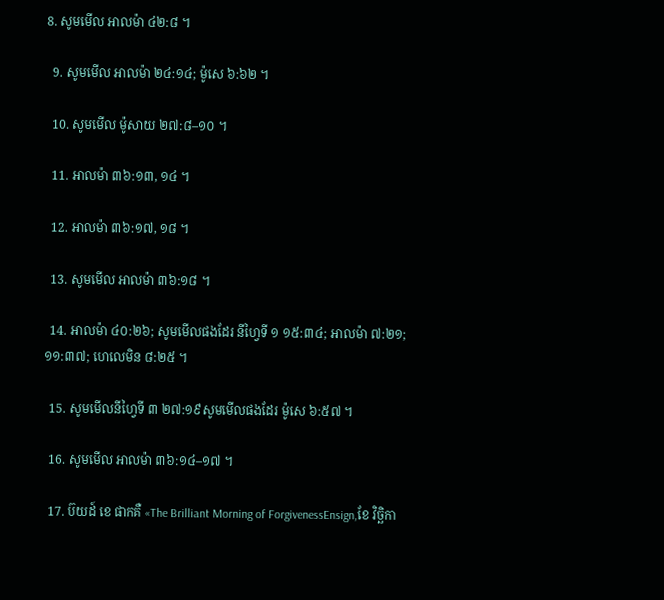8. សូមមើល អាលម៉ា ៤២:៨ ។

  9. សូមមើល អាលម៉ា ២៤:១៤; ម៉ូសេ ៦:៦២ ។

  10. សូមមើល ម៉ូសាយ ២៧:៨–១០ ។

  11. អាលម៉ា ៣៦:១៣, ១៤ ។

  12. អាលម៉ា ៣៦:១៧, ១៨ ។

  13. សូមមើល អាលម៉ា ៣៦:១៨ ។

  14. អាលម៉ា ៤០:២៦; សូមមើលផងដែរ នីហ្វៃទី ១ ១៥:៣៤; អាលម៉ា ៧:២១; ១១:៣៧; ហេលេមិន ៨:២៥ ។

  15. សូមមើលនីហ្វៃទី ៣ ២៧:១៩សូមមើលផងដែរ ម៉ូសេ ៦:៥៧ ។

  16. សូមមើល អាលម៉ា ៣៦:១៤–១៧ ។

  17. ប៊យដ៍ ខេ ផាកគឺ «The Brilliant Morning of ForgivenessEnsign,ខែ វិច្ឆិកា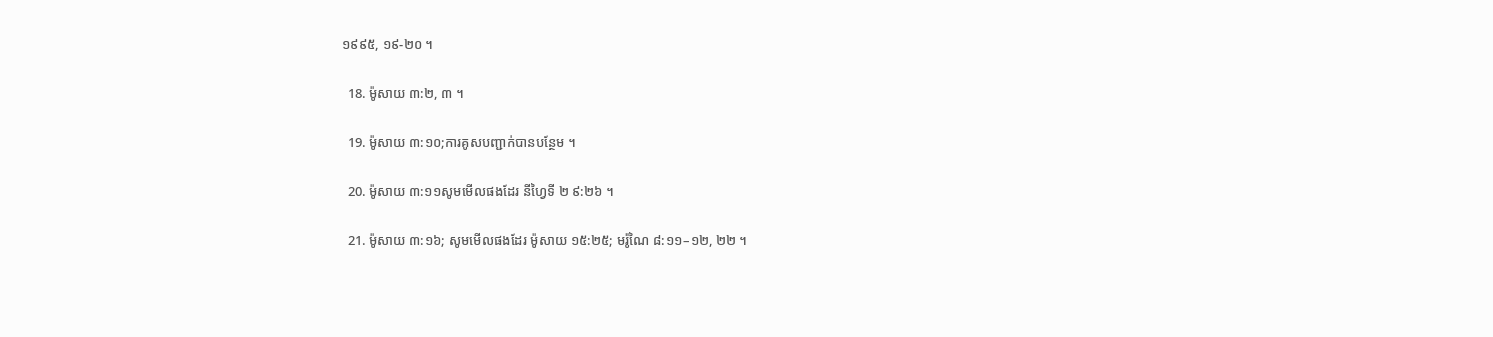១៩៩៥, ១៩-២០ ។

  18. ម៉ូសាយ ៣:២, ៣ ។

  19. ម៉ូសាយ ៣:១០;ការគូសបញ្ជាក់បានបន្ថែម ។

  20. ម៉ូសាយ ៣:១១សូមមើលផងដែរ នីហ្វៃទី ២ ៩:២៦ ។

  21. ម៉ូសាយ ៣:១៦; សូមមើលផងដែរ ម៉ូសាយ ១៥:២៥; មរ៉ូណៃ ៨:១១–១២, ២២ ។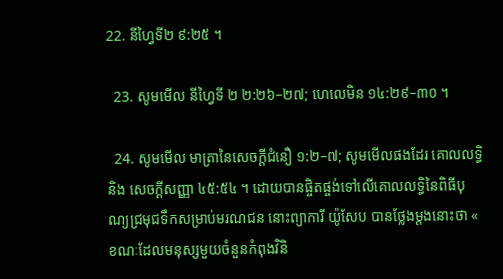22. នីហ្វៃទី២ ៩:២៥ ។

  23. សូមមើល នីហ្វៃទី ២ ២:២៦–២៧; ហេលេមិន ១៤:២៩–៣០ ។

  24. សូមមើល មាត្រានៃសេចក្តីជំនឿ ១:២–៧; សូមមើលផងដែរ គោលលទ្ធិ និង សេចក្ដីសញ្ញា ៤៥:៥៤ ។ ដោយបានផ្ចិតផ្ចង់ទៅលើគោលលទ្ធិនៃពិធីបុណ្យជ្រមុជទឹកសម្រាប់មរណជន នោះព្យាការី យ៉ូសែប បានថ្លែងម្ដងនោះថា « ខណៈដែលមនុស្សមួយចំនួនកំពុងវិនិ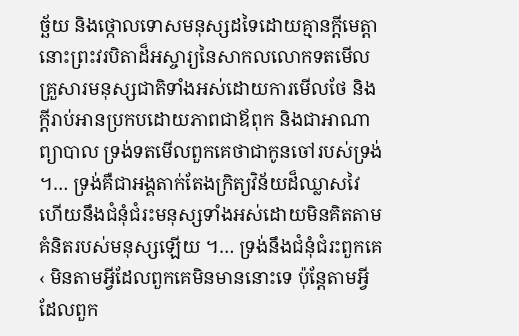ច្ឆ័យ និងថ្កោលទោសមនុស្សដទៃដោយគ្មានក្តីមេត្តា នោះព្រះវរបិតាដ៏អស្ចារ្យនៃសាកលលោកទតមើលគ្រួសារមនុស្សជាតិទាំងអស់ដោយការមើលថែ និងក្តីរាប់អានប្រកបដោយភាពជាឪពុក និងជាអាណាព្យាបាល ទ្រង់ទតមើលពួកគេថាជាកូនចៅរបស់ទ្រង់ ។… ទ្រង់គឺជាអង្គតាក់តែងក្រិត្យវិន័យដ៏ឈ្លាសវៃ ហើយនឹងជំនុំជំរះមនុស្សទាំងអស់ដោយមិនគិតតាមគំនិតរបស់មនុស្សឡើយ ។… ទ្រង់នឹងជំនុំជំរះពួកគេ ‹ មិនតាមអ្វីដែលពួកគេមិនមាននោះទេ ប៉ុន្តែតាមអ្វីដែលពួក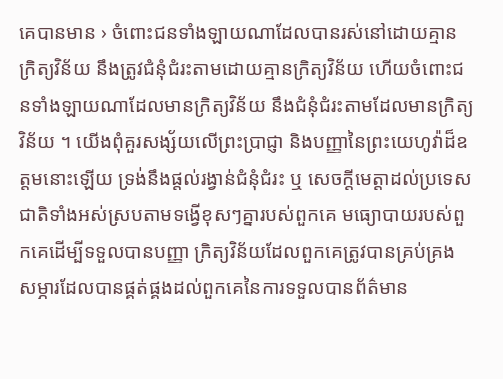គេបានមាន › ចំពោះជនទាំងឡាយណាដែលបានរស់នៅដោយគ្មានក្រិត្យវិន័យ នឹងត្រូវជំនុំជំរះតាមដោយគ្មានក្រិត្យវិន័យ ហើយចំពោះជនទាំងឡាយណាដែលមានក្រិត្យវិន័យ នឹងជំនុំជំរះតាមដែលមានក្រិត្យវិន័យ ។ យើងពុំគួរសង្ស័យលើព្រះប្រាជ្ញា និងបញ្ញានៃព្រះយេហូវ៉ាដ៏ឧត្តមនោះឡើយ ទ្រង់នឹងផ្តល់រង្វាន់ជំនុំជំរះ ឬ សេចក្តីមេត្តាដល់ប្រទេសជាតិទាំងអស់ស្របតាមទង្វើខុសៗគ្នារបស់ពួកគេ មធ្យោបាយរបស់ពួកគេដើម្បីទទួលបានបញ្ញា ក្រិត្យវិន័យដែលពួកគេត្រូវបានគ្រប់គ្រង សម្ភារដែលបានផ្គត់ផ្គងដល់ពួកគេនៃការទទួលបានព័ត៌មាន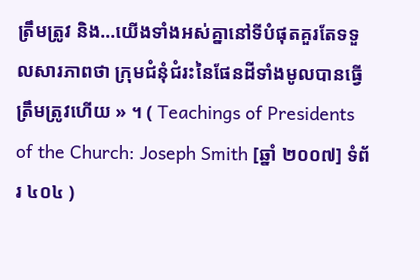ត្រឹមត្រូវ និង…យើងទាំងអស់គ្នានៅទីបំផុតគួរតែទទួលសារភាពថា ក្រុមជំនុំជំរះនៃផែនដីទាំងមូលបានធ្វើត្រឹមត្រូវហើយ » ។ ( Teachings of Presidents of the Church: Joseph Smith [ឆ្នាំ ២០០៧] ទំព័រ ៤០៤ )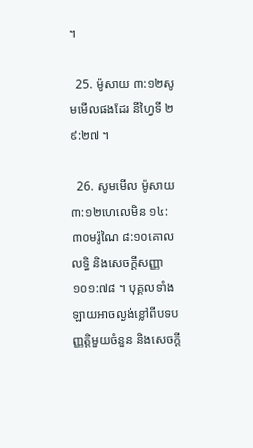។

  25. ម៉ូសាយ ៣:១២សូមមើលផងដែរ នីហ្វៃទី ២ ៩:២៧ ។

  26. សូមមើល ម៉ូសាយ ៣:១២ហេលេមិន ១៤:៣០មរ៉ូណៃ ៨:១០គោលលទ្ធិ និងសេចក្ដីសញ្ញា ១០១:៧៨ ។ បុគ្គលទាំងឡាយអាចល្ងង់ខ្លៅពីបទបញ្ញត្តិមួយចំនួន និងសេចក្តី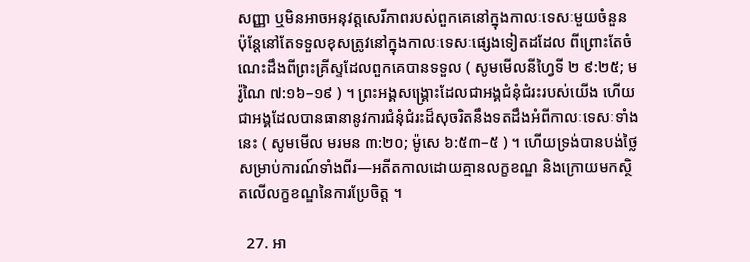សញ្ញា ឬមិនអាចអនុវត្តសេរីភាពរបស់ពួកគេនៅក្នុងកាលៈទេសៈមួយចំនួន ប៉ុន្តែនៅតែទទួលខុសត្រូវនៅក្នុងកាលៈទេសៈផ្សេងទៀតដដែល ពីព្រោះតែចំណេះដឹងពីព្រះគ្រីស្ទដែលពួកគេបានទទួល ( សូមមើលនីហ្វៃទី ២ ៩:២៥; មរ៉ូណៃ ៧:១៦–១៩ ) ។ ព្រះអង្គសង្រ្គោះដែលជាអង្គជំនុំជំរះរបស់យើង ហើយជាអង្គដែលបានធានានូវការជំនុំជំរះដ៏សុចរិតនឹងទតដឹងអំពីកាលៈទេសៈទាំងនេះ ( សូមមើល មរមន ៣:២០; ម៉ូសេ ៦:៥៣–៥ ) ។ ហើយទ្រង់បានបង់ថ្លៃសម្រាប់ការណ៍ទាំងពីរ—អតីតកាលដោយគ្មានលក្ខខណ្ឌ និងក្រោយមកស្ថិតលើលក្ខខណ្ឌនៃការប្រែចិត្ត ។

  27. អា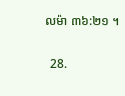លម៉ា ៣៦:២១ ។

  28.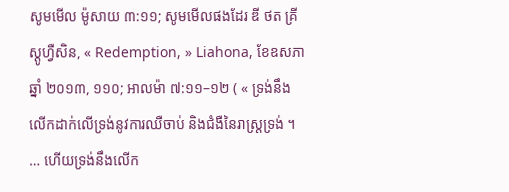សូមមើល ម៉ូសាយ ៣:១១; សូមមើលផងដែរ ឌី ថត គ្រីស្តូហ្វឺសិន, « Redemption, » Liahona, ខែឧសភា ឆ្នាំ ២០១៣, ១១០; អាលម៉ា ៧:១១–១២ ( « ទ្រង់នឹងលើកដាក់លើទ្រង់នូវការឈឺចាប់ និងជំងឺនៃរាស្ត្រទ្រង់ ។ … ហើយទ្រង់នឹងលើក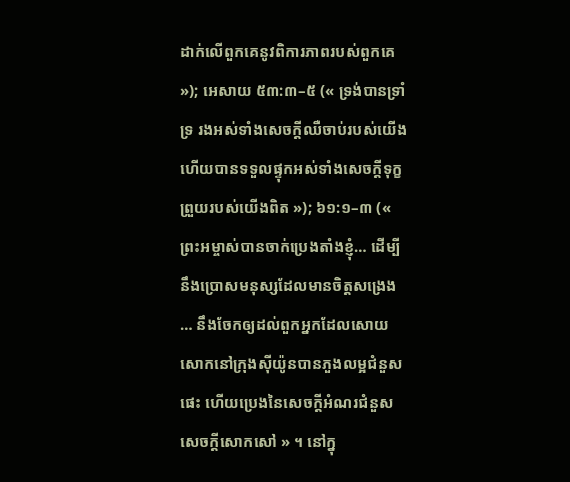ដាក់លើពួកគេនូវពិការភាពរបស់ពួកគេ »); អេសាយ ៥៣:៣–៥ (« ទ្រង់បានទ្រាំទ្រ រងអស់ទាំងសេចក្តីឈឺចាប់របស់យើង ហើយបានទទួលផ្ទុកអស់ទាំងសេចក្តីទុក្ខព្រួយរបស់យើងពិត »); ៦១:១–៣ (« ព្រះអម្ចាស់បានចាក់ប្រេងតាំងខ្ញុំ… ដើម្បីនឹងប្រោសមនុស្សដែលមានចិត្តសង្រេង … នឹងចែកឲ្យដល់ពួកអ្នកដែលសោយសោកនៅក្រុងស៊ីយ៉ូនបានភួងលម្អជំនួសផេះ ហើយប្រេងនៃសេចក្ដីអំណរជំនួសសេចក្ដីសោកសៅ » ។ នៅក្នុ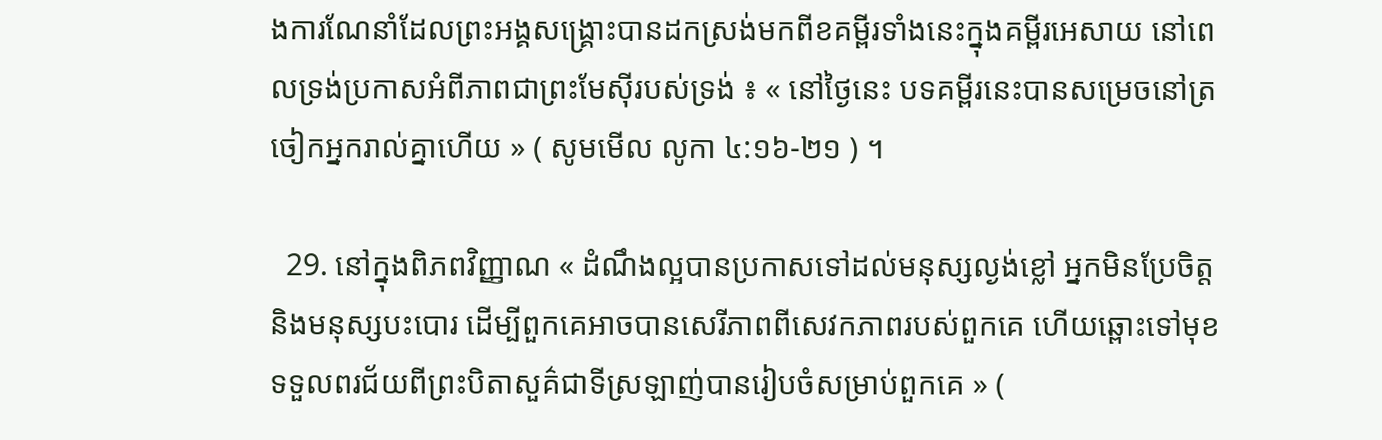ងការណែនាំដែលព្រះអង្គសង្គ្រោះបានដកស្រង់មកពីខគម្ពីរទាំងនេះក្នុងគម្ពីរអេសាយ នៅពេលទ្រង់ប្រកាសអំពីភាពជាព្រះមែស៊ីរបស់ទ្រង់ ៖ « នៅថ្ងៃនេះ បទគម្ពីរនេះបានសម្រេចនៅត្រចៀកអ្នករាល់គ្នាហើយ » ( សូមមើល លូកា ៤:១៦-២១ ) ។

  29. នៅក្នុងពិភពវិញ្ញាណ « ដំណឹងល្អបានប្រកាសទៅដល់មនុស្សល្ងង់ខ្លៅ អ្នកមិនប្រែចិត្ត និងមនុស្សបះបោរ ដើម្បីពួកគេអាចបានសេរីភាពពីសេវកភាពរបស់ពួកគេ ហើយឆ្ពោះទៅមុខទទួលពរជ័យពីព្រះបិតាសួគ៌ជាទីស្រឡាញ់បានរៀបចំសម្រាប់ពួកគេ » (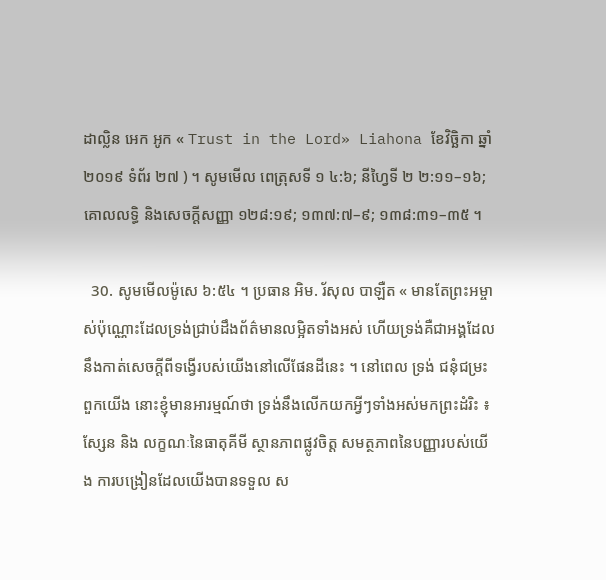ដាល្លិន អេក អូក « Trust in the Lord» Liahona ខែវិច្ឆិកា ឆ្នាំ ២០១៩ ទំព័រ ២៧ ) ។ សូមមើល ពេត្រុសទី ១ ៤:៦; នីហ្វៃទី ២ ២:១១–១៦; គោលលទ្ធិ និងសេចក្ដីសញ្ញា ១២៨:១៩; ១៣៧:៧–៩; ១៣៨:៣១–៣៥ ។

  30. សូមមើលម៉ូសេ ៦:៥៤ ។ ប្រធាន អិម. រ័សុល បាឡឺត « មានតែព្រះអម្ចាស់ប៉ុណ្ណោះដែលទ្រង់ជ្រាប់ដឹងព័ត៌មានលម្អិតទាំងអស់ ហើយទ្រង់គឺជាអង្គដែលនឹងកាត់សេចក្តីពីទង្វើរបស់យើងនៅលើផែនដីនេះ ។ នៅពេល ទ្រង់ ជនុំជម្រះពួកយើង នោះខ្ញុំមានអារម្មណ៍ថា ទ្រង់នឹងលើកយកអ្វីៗទាំងអស់មកព្រះដំរិះ ៖ ស្សែន និង លក្ខណៈនៃធាតុគីមី ស្ថានភាពផ្លូវចិត្ត សមត្ថភាពនៃបញ្ញារបស់យើង ការបង្រៀនដែលយើងបានទទួល ស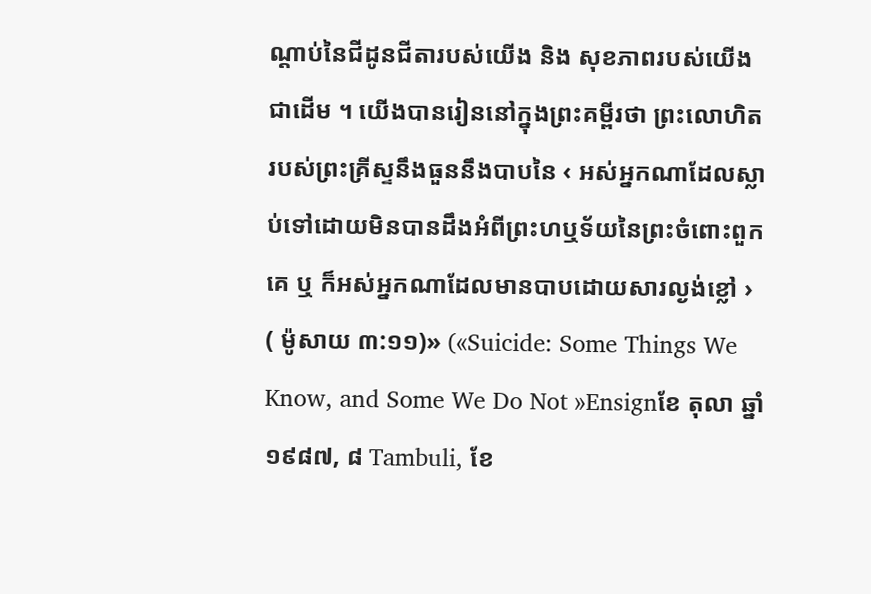ណ្តាប់នៃជីដូនជីតារបស់យើង និង សុខភាពរបស់យើងជាដើម ។ យើងបានរៀននៅក្នុងព្រះគម្ពីរថា ព្រះលោហិតរបស់ព្រះគ្រីស្ទនឹងធួននឹងបាបនៃ ‹ អស់អ្នកណាដែលស្លាប់ទៅដោយមិនបានដឹងអំពីព្រះហឬទ័យនៃព្រះចំពោះពួកគេ ឬ ក៏អស់អ្នកណាដែលមានបាបដោយសារល្ងង់ខ្លៅ › ( ម៉ូសាយ ៣:១១)» («Suicide: Some Things We Know, and Some We Do Not »Ensignខែ តុលា ឆ្នាំ ១៩៨៧, ៨ Tambuli, ខែ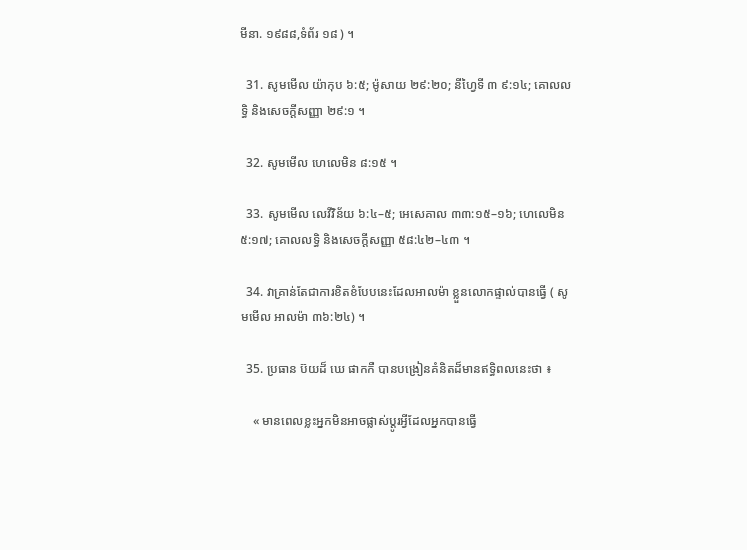មីនា. ១៩៨៨,ទំព័រ ១៨ ) ។

  31. សូមមើល យ៉ាកុប ៦:៥; ម៉ូសាយ ២៩:២០; នីហ្វៃទី ៣ ៩:១៤; គោលលទ្ធិ និងសេចក្តីសញ្ញា ២៩:១ ។

  32. សូមមើល ហេលេមិន ៨:១៥ ។

  33. សូមមើល លេវីវិន័យ ៦:៤–៥; អេសេគាល ៣៣:១៥–១៦; ហេលេមិន ៥:១៧; គោលលទ្ធិ និងសេចក្តីសញ្ញា ៥៨:៤២–៤៣ ។

  34. វាគ្រាន់តែជាការខិតខំបែបនេះដែលអាលម៉ា ខ្លួនលោកផ្ទាល់បានធ្វើ ( សូមមើល អាលម៉ា ៣៦:២៤) ។

  35. ប្រធាន ប៊យដ៏ ឃេ ផាកកឺ បានបង្រៀនគំនិតដ៏មានឥទ្ធិពលនេះថា ៖

    « មានពេលខ្លះអ្នកមិនអាចផ្លាស់ប្តូរអ្វីដែលអ្នកបានធ្វើ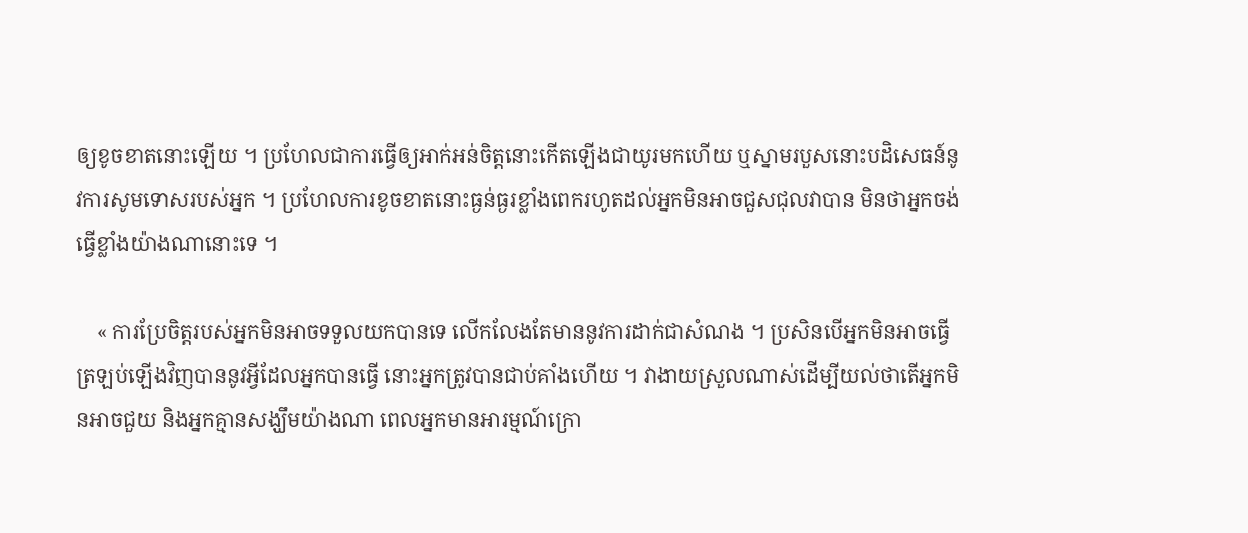ឲ្យខូចខាតនោះឡើយ ។ ប្រហែលជាការធ្វើឲ្យអាក់អន់ចិត្តនោះកើតឡើងជាយូរមកហើយ ឬស្នាមរបួសនោះបដិសេធន៍នូវការសូមទោសរបស់អ្នក ។ ប្រហែលការខូចខាតនោះធ្ងន់ធ្ងរខ្លាំងពេករហូតដល់អ្នកមិនអាចជួសជុលវាបាន មិនថាអ្នកចង់ធ្វើខ្លាំងយ៉ាងណានោះទេ ។

    « ការប្រែចិត្តរបស់អ្នកមិនអាចទទួលយកបានទេ លើកលែងតែមាននូវការដាក់ជាសំណង ។ ប្រសិនបើអ្នកមិនអាចធ្វើត្រឡប់ឡើងវិញបាននូវអ្វីដែលអ្នកបានធ្វើ នោះអ្នកត្រូវបានជាប់គាំងហើយ ។ វាងាយស្រួលណាស់ដើម្បីយល់ថាតើអ្នកមិនអាចជួយ និងអ្នកគ្មានសង្ឃឹមយ៉ាងណា ពេលអ្នកមានអារម្មណ៍ក្រោ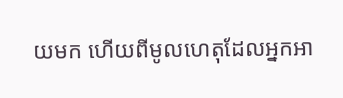យមក ហើយពីមូលហេតុដែលអ្នកអា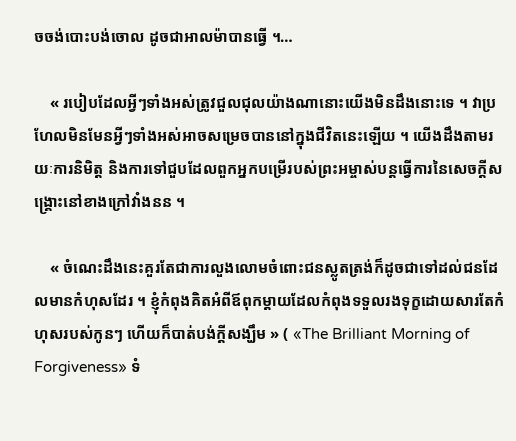ចចង់បោះបង់ចោល ដូចជាអាលម៉ាបានធ្វើ ។…

    « របៀបដែលអ្វីៗទាំងអស់ត្រូវជួលជុលយ៉ាងណានោះយើងមិនដឹងនោះទេ ។ វាប្រហែលមិនមែនអ្វីៗទាំងអស់អាចសម្រេចបាននៅក្នុងជីវិតនេះឡើយ ។ យើងដឹងតាមរយៈការនិមិត្ត និងការទៅជួបដែលពួកអ្នកបម្រើរបស់ព្រះអម្ចាស់បន្តធ្វើការនៃសេចក្តីសង្រ្គោះនៅខាងក្រៅវាំងនន ។

    « ចំណេះដឹងនេះគួរតែជាការលួងលោមចំពោះជនស្លូតត្រង់ក៏ដូចជាទៅដល់ជនដែលមានកំហុសដែរ ។ ខ្ញុំកំពុងគិតអំពីឪពុកម្តាយដែលកំពុងទទួលរងទុក្ខដោយសារតែកំហុសរបស់កូនៗ ហើយក៏បាត់បង់ក្តីសង្ឃឹម » ( «The Brilliant Morning of Forgiveness» ទំ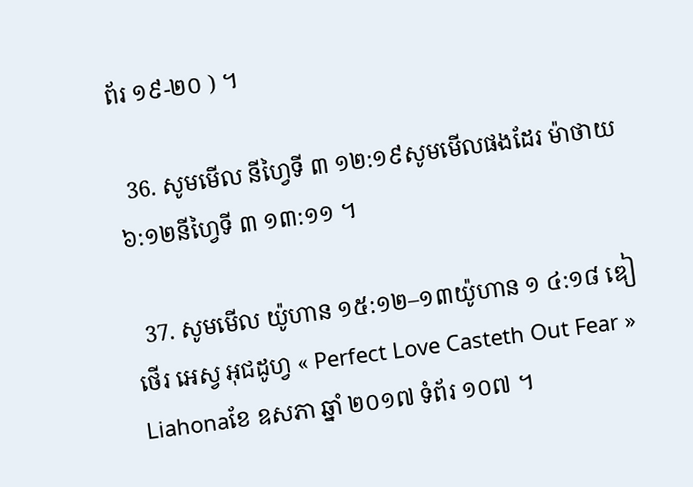ព័រ ១៩-២០ ) ។

  36. សូមមើល នីហ្វៃទី ៣ ១២:១៩សូមមើលផងដែរ ម៉ាថាយ ៦:១២នីហ្វៃទី ៣ ១៣:១១ ។

  37. សូមមើល យ៉ូហាន ១៥:១២–១៣យ៉ូហាន ១ ៤:១៨ ឌៀថើរ អេស្វ អុជដូហ្វ « Perfect Love Casteth Out Fear » Liahonaខែ ឧសភា ឆ្នាំ ២០១៧ ទំព័រ ១០៧ ។